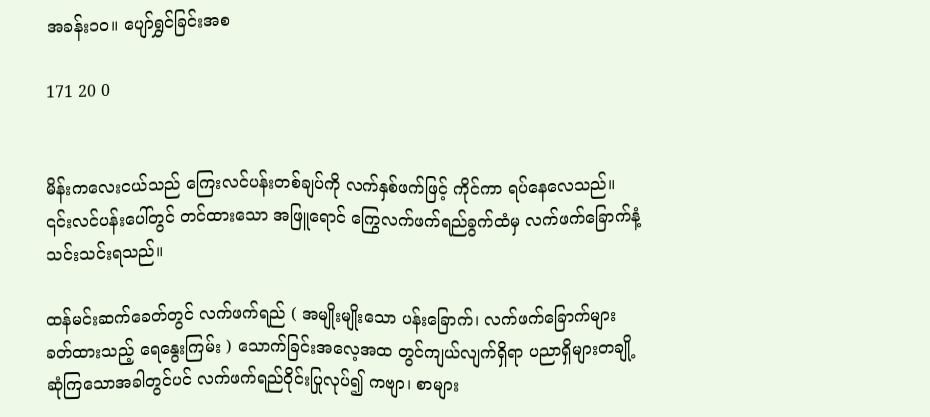အခန်း၁၀။ ပျော်ရွှင်ခြင်းအစ

171 20 0


မိန်းကလေးငယ်သည် ကြေးလင်ပန်းတစ်ချပ်ကို လက်နှစ်ဖက်ဖြင့် ကိုင်ကာ ရပ်နေလေသည်။ ၎င်းလင်ပန်းပေါ်တွင် တင်ထားသော အဖြူရောင် ကြွေလက်ဖက်ရည်ခွက်ထံမှ လက်ဖက်ခြောက်နံ့သင်းသင်းရသည်။

ထန်မင်းဆက်ခေတ်တွင် လက်ဖက်ရည် ( အမျိုးမျိုးသော ပန်းခြောက်၊ လက်ဖက်ခြောက်များ ခတ်ထားသည့် ရေနွေးကြမ်း ) သောက်ခြင်းအလေ့အထ တွင်ကျယ်လျက်ရှိရာ ပညာရှိများတချို့ ဆုံကြသောအခါတွင်ပင် လက်ဖက်ရည်ဝိုင်းပြုလုပ်၍ ကဗျာ၊ စာများ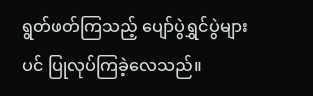ရွတ်ဖတ်ကြသည့် ပျော်ပွဲရွှင်ပွဲများပင် ပြုလုပ်ကြခဲ့လေသည်။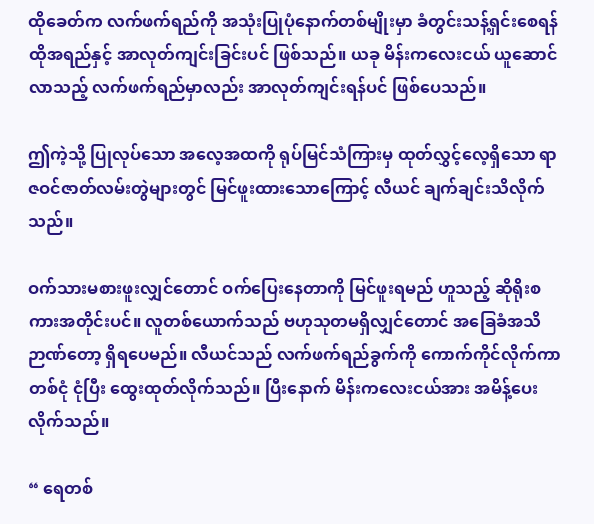ထိုခေတ်က လက်ဖက်ရည်ကို အသုံးပြုပုံနောက်တစ်မျိုးမှာ ခံတွင်းသန့်ရှင်းစေရန် ထိုအရည်နှင့် အာလုတ်ကျင်းခြင်းပင် ဖြစ်သည်။ ယခု မိန်းကလေးငယ် ယူဆောင်လာသည့် လက်ဖက်ရည်မှာလည်း အာလုတ်ကျင်းရန်ပင် ဖြစ်ပေသည်။

ဤကဲ့သို့ ပြုလုပ်သော အလေ့အထကို ရုပ်မြင်သံကြားမှ ထုတ်လွှင့်လေ့ရှိသော ရာဇဝင်ဇာတ်လမ်းတွဲများတွင် မြင်ဖူးထားသောကြောင့် လီယင် ချက်ချင်းသိလိုက်သည်။

ဝက်သားမစားဖူးလျှင်တောင် ဝက်ပြေးနေတာကို မြင်ဖူးရမည် ဟူသည့် ဆိုရိုးစကားအတိုင်းပင်။ လူတစ်ယောက်သည် ဗဟုသုတမရှိလျှင်တောင် အခြေခံအသိဉာဏ်တော့ ရှိရပေမည်။ လီယင်သည် ‌လက်ဖက်ရည်ခွက်ကို ကောက်ကိုင်လိုက်ကာ တစ်ငုံ ငုံပြီး ထွေးထုတ်လိုက်သည်။ ပြီးနောက် မိန်းကလေးငယ်အား အမိန့်ပေးလိုက်သည်။

“ ရေတစ်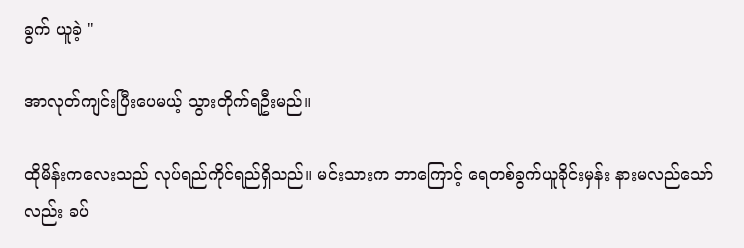ခွက် ယူခဲ့ "

အာလုတ်ကျင်းပြီးပေမယ့် သွားတိုက်ရဦးမည်။

ထိုမိန်းကလေးသည် လုပ်ရည်ကိုင်ရည်ရှိသည်။ မင်းသားက ဘာကြောင့် ရေတစ်ခွက်ယူခိုင်းမှန်း နားမလည်သော်လည်း ခပ်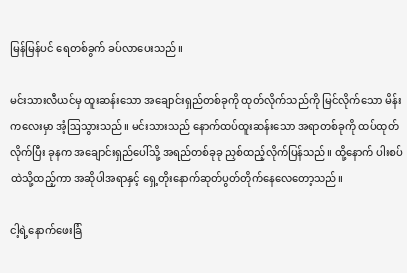မြန်မြန်ပင် ရေတစ်ခွက် ခပ်လာပေးသည်။

မင်းသားလီယင်မှ ထူးဆန်းသော အချောင်းရှည်တစ်ခုကို ထုတ်လိုက်သည်ကို မြင်လိုက်သော မိန်းကလေးမှာ အံ့ဩသွားသည်။ မင်းသားသည် နောက်ထပ်ထူးဆန်းသော အရာတစ်ခုကို ထပ်ထုတ်လိုက်ပြီး ခုနက အချောင်းရှည်ပေါ်သို့ အရည်တစ်ခုခု ညှစ်ထည့်လိုက်ပြန်သည်။ ထို့နောက် ပါးစပ်ထဲသို့ထည့်ကာ အဆိုပါအရာနှင့် ရှေ့တိုးနောက်ဆုတ်ပွတ်တိုက်နေလေတော့သည်။

ငါ့ရဲ့နောက်ဖေးခြံ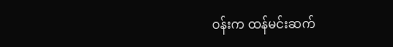ဝန်းက ထန်မင်းဆက်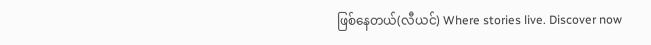ဖြစ်နေတယ်(လီယင်) Where stories live. Discover now